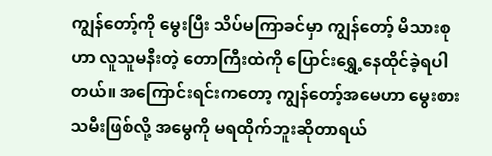ကျွန်တော့်ကို မွေးပြီး သိပ်မကြာခင်မှာ ကျွန်တော့် မိသားစုဟာ လူသူမနီးတဲ့ တောကြီးထဲကို ပြောင်းရွှေ့နေထိုင်ခဲ့ရပါတယ်။ အကြောင်းရင်းကတော့ ကျွန်တော့်အမေဟာ မွေးစားသမီးဖြစ်လို့ အမွေကို မရထိုက်ဘူးဆိုတာရယ်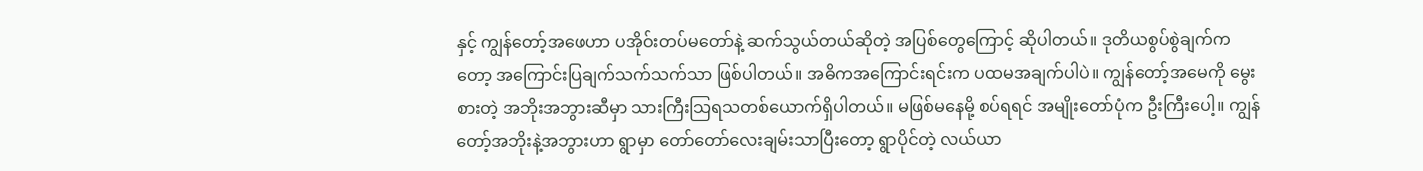နှင့် ကျွန်တော့်အဖေဟာ ပအိုဝ်းတပ်မတော်နဲ့ ဆက်သွယ်တယ်ဆိုတဲ့ အပြစ်တွေကြောင့် ဆိုပါတယ်။ ဒုတိယစွပ်စွဲချက်ကတော့ အကြောင်းပြချက်သက်သက်သာ ဖြစ်ပါတယ်။ အဓိကအကြောင်းရင်းက ပထမအချက်ပါပဲ။ ကျွန်တော့်အမေကို မွေးစားတဲ့ အဘိုးအဘွားဆီမှာ သားကြီးသြရသတစ်ယောက်ရှိပါတယ်။ မဖြစ်မနေမို့ စပ်ရရင် အမျိုးတော်ပုံက ဦးကြီးပေါ့။ ကျွန်တော့်အဘိုးနဲ့အဘွားဟာ ရွာမှာ တော်တော်လေးချမ်းသာပြီးတော့ ရွာပိုင်တဲ့ လယ်ယာ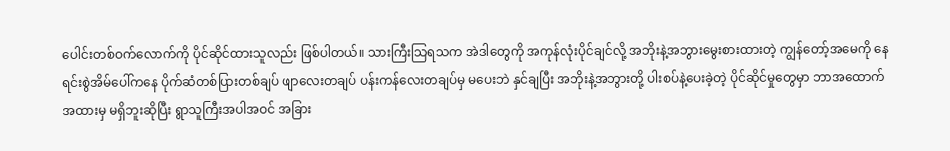ပေါင်းတစ်ဝက်လောက်ကို ပိုင်ဆိုင်ထားသူလည်း ဖြစ်ပါတယ်။ သားကြီးသြရသက အဲဒါတွေကို အကုန်လုံးပိုင်ချင်လို့ အဘိုးနဲ့အဘွားမွေးစားထားတဲ့ ကျွန်တော့်အမေကို နေရင်းစွဲအိမ်ပေါ်ကနေ ပိုက်ဆံတစ်ပြားတစ်ချပ် ဖျာလေးတချပ် ပန်းကန်လေးတချပ်မှ မပေးဘဲ နှင်ချပြီး အဘိုးနဲ့အဘွားတို့ ပါးစပ်နဲ့ပေးခဲ့တဲ့ ပိုင်ဆိုင်မှုတွေမှာ ဘာအထောက်အထားမှ မရှိဘူးဆိုပြီး ရွာသူကြီးအပါအဝင် အခြား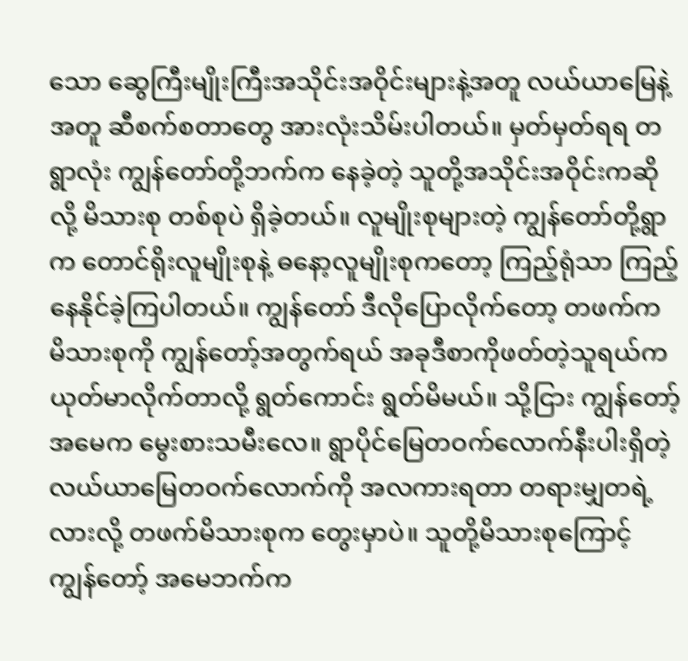သော ဆွေကြီးမျိုးကြီးအသိုင်းအဝိုင်းများနဲ့အတူ လယ်ယာမြေနဲ့အတူ ဆီစက်စတာတွေ အားလုံးသိမ်းပါတယ်။ မှတ်မှတ်ရရ တရွာလုံး ကျွန်တော်တို့ဘက်က နေခဲ့တဲ့ သူတို့အသိုင်းအဝိုင်းကဆိုလို့ မိသားစု တစ်စုပဲ ရှိခဲ့တယ်။ လူမျိုးစုများတဲ့ ကျွန်တော်တို့ရွာက တောင်ရိုးလူမျိုးစုနဲ့ ဓနော့လူမျိုးစုကတော့ ကြည့်ရုံသာ ကြည့်နေနိုင်ခဲ့ကြပါတယ်။ ကျွန်တော် ဒီလိုပြောလိုက်တော့ တဖက်က မိသားစုကို ကျွန်တော့်အတွက်ရယ် အခုဒီစာကိုဖတ်တဲ့သူရယ်က ယုတ်မာလိုက်တာလို့ ရွတ်ကောင်း ရွတ်မိမယ်။ သို့ငြား ကျွန်တော့်အမေက မွေးစားသမီးလေ။ ရွာပိုင်မြေတဝက်လောက်နီးပါးရှိတဲ့ လယ်ယာမြေတဝက်လောက်ကို အလကားရတာ တရားမျှတရဲ့လားလို့ တဖက်မိသားစုက တွေးမှာပဲ။ သူတို့မိသားစုကြောင့် ကျွန်တော့် အမေဘက်က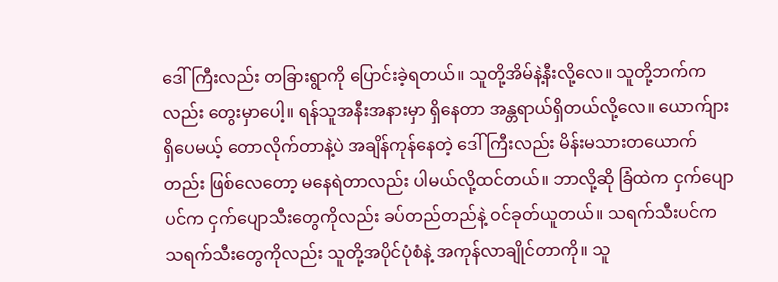ဒေါ်ကြီးလည်း တခြားရွာကို ပြောင်းခဲ့ရတယ်။ သူတို့အိမ်နဲ့နီးလို့လေ။ သူတို့ဘက်ကလည်း တွေးမှာပေါ့။ ရန်သူအနီးအနားမှာ ရှိနေတာ အန္တရာယ်ရှိတယ်လို့လေ။ ယောက်ျားရှိပေမယ့် တောလိုက်တာနဲ့ပဲ အချိန်ကုန်နေတဲ့ ဒေါ်ကြီးလည်း မိန်းမသားတယောက်တည်း ဖြစ်လေတော့ မနေရဲတာလည်း ပါမယ်လို့ထင်တယ်။ ဘာလို့ဆို ခြံထဲက ငှက်ပျောပင်က ငှက်ပျောသီးတွေကိုလည်း ခပ်တည်တည်နဲ့ ဝင်ခုတ်ယူတယ်။ သရက်သီးပင်က သရက်သီးတွေကိုလည်း သူတို့အပိုင်ပုံစံနဲ့ အကုန်လာချိုင်တာကို။ သူ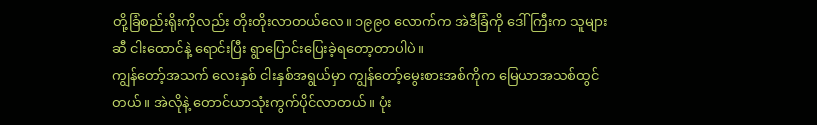တို့ခြံစည်းရိုးကိုလည်း တိုးတိုးလာတယ်လေ။ ၁၉၉၀ လောက်က အဲဒီခြံကို ဒေါ်ကြီးက သူများဆီ ငါးထောင်နဲ့ ရောင်းပြီး ရွာပြောင်းပြေးခဲ့ရတော့တာပါပဲ။
ကျွန်တော့်အသက် လေးနှစ် ငါးနှစ်အရွယ်မှာ ကျွန်တော့်မွေးစားအစ်ကိုက မြေယာအသစ်ထွင်တယ်။ အဲလိုနဲ့ တောင်ယာသုံးကွက်ပိုင်လာတယ်။ ပုံး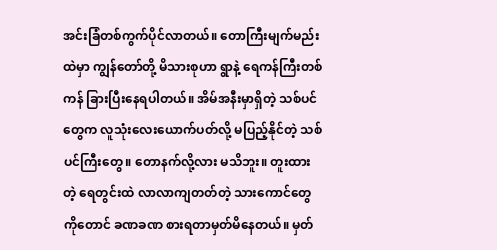အင်းခြံတစ်ကွက်ပိုင်လာတယ်။ တောကြီးမျက်မည်းထဲမှာ ကျွန်တော်တို့ မိသားစုဟာ ရွာနဲ့ ရေကန်ကြီးတစ်ကန် ခြားပြီးနေရပါတယ်။ အိမ်အနီးမှာရှိတဲ့ သစ်ပင်တွေက လူသုံးလေးယောက်ပတ်လို့ မပြည့်နိုင်တဲ့ သစ်ပင်ကြီးတွေ။ တောနက်လို့လား မသိဘူး။ တူးထားတဲ့ ရေတွင်းထဲ လာလာကျတတ်တဲ့ သားကောင်တွေကိုတောင် ခဏခဏ စားရတာမှတ်မိနေတယ်။ မှတ်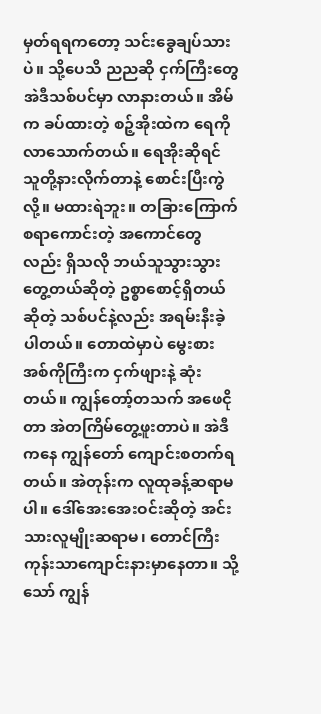မှတ်ရရကတော့ သင်းခွေချပ်သားပဲ။ သို့ပေသိ ညညဆို ငှက်ကြီးတွေ အဲဒီသစ်ပင်မှာ လာနားတယ်။ အိမ်က ခပ်ထားတဲ့ စဉ့်အိုးထဲက ရေကိုလာသောက်တယ်။ ရေအိုးဆိုရင် သူတို့နားလိုက်တာနဲ့ စောင်းပြီးကွဲလို့။ မထားရဲဘူး။ တခြားကြောက်စရာကောင်းတဲ့ အကောင်တွေလည်း ရှိသလို ဘယ်သူသွားသွား တွေ့တယ်ဆိုတဲ့ ဥစ္စာစောင့်ရှိတယ်ဆိုတဲ့ သစ်ပင်နဲ့လည်း အရမ်းနီးခဲ့ပါတယ်။ တောထဲမှာပဲ မွေးစားအစ်ကိုကြီးက ငှက်ဖျားနဲ့ ဆုံးတယ်။ ကျွန်တော့်တသက် အဖေငိုတာ အဲတကြိမ်တွေ့ဖူးတာပဲ။ အဲဒီကနေ ကျွန်တော် ကျောင်းစတက်ရတယ်။ အဲတုန်းက လူထုခန့်ဆရာမပါ။ ဒေါ်အေးအေးဝင်းဆိုတဲ့ အင်းသားလူမျိုးဆရာမ၊ တောင်ကြီးကုန်းသာကျောင်းနားမှာနေတာ။ သို့သော် ကျွန်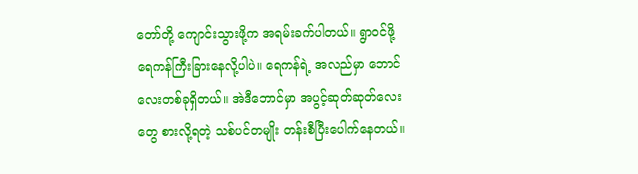တော်တို့ ကျောင်းသွားဖို့က အရမ်းခက်ပါတယ်။ ရွာဝင်ဖို့ ရေကန်ကြီးခြားနေလို့ပါပဲ။ ရေကန်ရဲ့ အလည်မှာ ဘောင်လေးတစ်ခုရှိတယ်။ အဲဒီဘောင်မှာ အပွင့်ဆုတ်ဆုတ်လေးတွေ စားလို့ရတဲ့ သစ်ပင်တမျိုး တန်းစီပြီးပေါက်နေတယ်။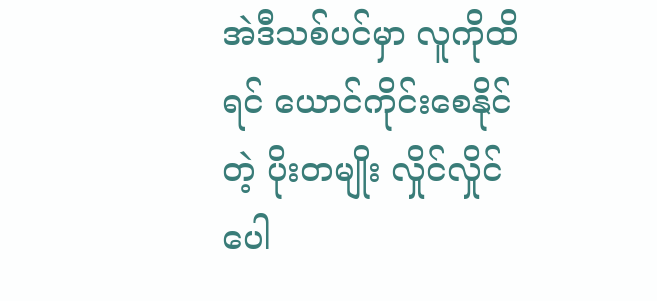အဲဒီသစ်ပင်မှာ လူကိုထိရင် ယောင်ကိုင်းစေနိုင်တဲ့ ပိုးတမျိုး လှိုင်လှိုင်ပေါ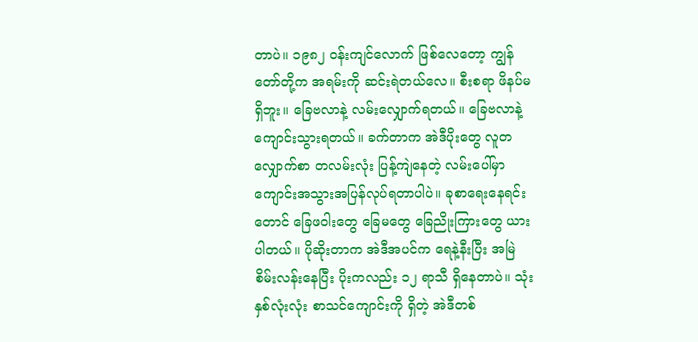တာပဲ။ ၁၉၈၂ ဝန်းကျင်လောက် ဖြစ်လေတော့ ကျွန်တော်တို့က အရမ်းကို ဆင်းရဲတယ်လေ။ စီးစရာ ဖိနပ်မရှိဘူး။ ခြေဗလာနဲ့ လမ်းလျှောက်ရတယ်။ ခြေဗလာနဲ့ ကျောင်းသွားရတယ်။ ခက်တာက အဲဒီပိုးတွေ လူတလျှောက်စာ တလမ်းလုံး ပြန့်ကျဲနေတဲ့ လမ်းပေါ်မှာ ကျောင်းအသွားအပြန်လုပ်ရတာပါပဲ။ ခုစာရေးနေရင်းတောင် ခြေဖဝါးတွေ ခြေမတွေ ခြေညိုးကြားတွေ ယားပါတယ်။ ပိုဆိုးတာက အဲဒီအပင်က ရေနဲ့နီးပြီး အမြဲစိမ်းလန်းနေပြီး ပိုးကလည်း ၁၂ ရာသီ ရှိနေတာပဲ။ သုံးနှစ်လုံးလုံး စာသင်ကျောင်းကို ရှိတဲ့ အဲဒီတစ်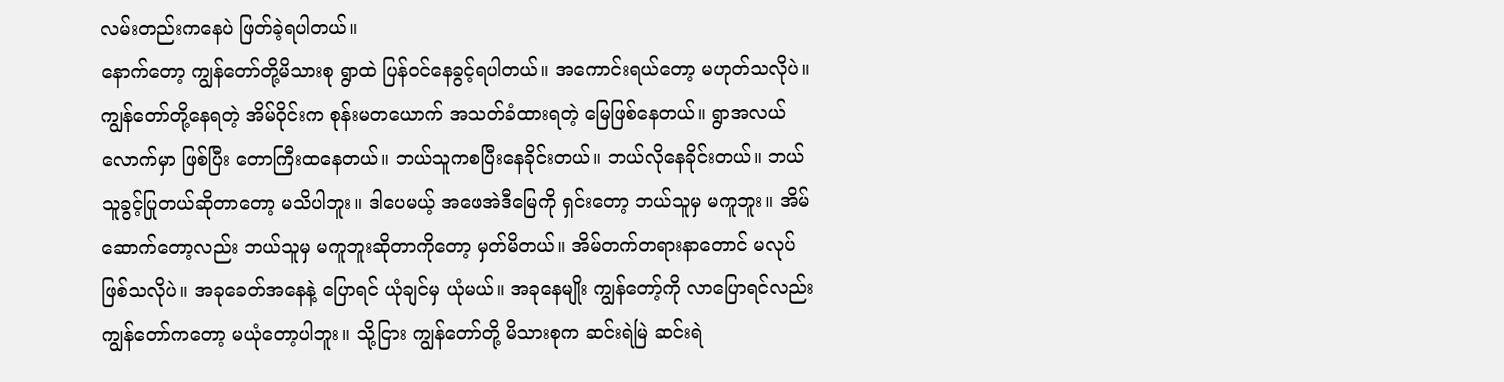လမ်းတည်းကနေပဲ ဖြတ်ခဲ့ရပါတယ်။
နောက်တော့ ကျွန်တော်တို့မိသားစု ရွာထဲ ပြန်ဝင်နေခွင့်ရပါတယ်။ အကောင်းရယ်တော့ မဟုတ်သလိုပဲ။ ကျွန်တော်တို့နေရတဲ့ အိမ်ဝိုင်းက စုန်းမတယောက် အသတ်ခံထားရတဲ့ မြေဖြစ်နေတယ်။ ရွာအလယ်လောက်မှာ ဖြစ်ပြီး တောကြီးထနေတယ်။ ဘယ်သူကစပြီးနေခိုင်းတယ်။ ဘယ်လိုနေခိုင်းတယ်။ ဘယ်သူခွင့်ပြုတယ်ဆိုတာတော့ မသိပါဘူး။ ဒါပေမယ့် အဖေအဲဒီမြေကို ရှင်းတော့ ဘယ်သူမှ မကူဘူး။ အိမ်ဆောက်တော့လည်း ဘယ်သူမှ မကူဘူးဆိုတာကိုတော့ မှတ်မိတယ်။ အိမ်တက်တရားနာတောင် မလုပ်ဖြစ်သလိုပဲ။ အခုခေတ်အနေနဲ့ ပြောရင် ယုံချင်မှ ယုံမယ်။ အခုနေမျိုး ကျွန်တော့်ကို လာပြောရင်လည်း ကျွန်တော်ကတော့ မယုံတော့ပါဘူး။ သို့ငြား ကျွန်တော်တို့ မိသားစုက ဆင်းရဲမြဲ ဆင်းရဲ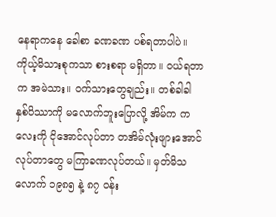နေရာကနေ ခေါစာ ခဏခဏ ပစ်ရတာပါပဲ။ ကိုယ့်မိသားစုကသာ စားစရာ မရှိတာ။ ဝယ်ရတာက အမဲသား။ ဝက်သားတွေချည်း။ တစ်ခါခါ နှစ်ပိဿာကို မလောက်ဘူးပြောလို့ အိမ်က ကလေးကို ငိုအောင်လုပ်တာ တအိမ်လုံးဖျားအောင် လုပ်တာတွေ မကြာခဏလုပ်တယ်။ မှတ်မိသလောက် ၁၉၈၅ နဲ့ ၈၇ ဝန်း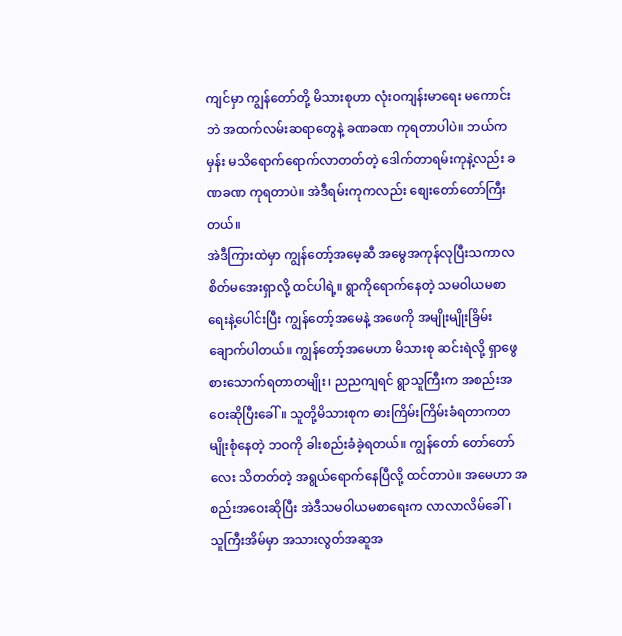ကျင်မှာ ကျွန်တော်တို့ မိသားစုဟာ လုံးဝကျန်းမာရေး မကောင်းဘဲ အထက်လမ်းဆရာတွေနဲ့ ခဏခဏ ကုရတာပါပဲ။ ဘယ်ကမှန်း မသိရောက်ရောက်လာတတ်တဲ့ ဒေါက်တာရမ်းကုနဲ့လည်း ခဏခဏ ကုရတာပဲ။ အဲဒီရမ်းကုကလည်း စျေးတော်တော်ကြီးတယ်။
အဲဒီကြားထဲမှာ ကျွန်တော့်အမေ့ဆီ အမွေအကုန်လုပြီးသကာလ စိတ်မအေးရှာလို့ ထင်ပါရဲ့။ ရွာကိုရောက်နေတဲ့ သမဝါယမစာရေးနဲ့ပေါင်းပြီး ကျွန်တော့်အမေနဲ့ အဖေကို အမျိုးမျိုးခြိမ်းချောက်ပါတယ်။ ကျွန်တော့်အမေဟာ မိသားစု ဆင်းရဲလို့ ရှာဖွေစားသောက်ရတာတမျိုး၊ ညညကျရင် ရွာသူကြီးက အစည်းအဝေးဆိုပြီးခေါ်။ သူတို့မိသားစုက ဓားကြိမ်းကြိမ်းခံရတာကတမျိုးစုံနေတဲ့ ဘဝကို ခါးစည်းခံခဲ့ရတယ်။ ကျွန်တော် တော်တော်လေး သိတတ်တဲ့ အရွယ်ရောက်နေပြီလို့ ထင်တာပဲ။ အမေဟာ အစည်းအဝေးဆိုပြီး အဲဒီသမဝါယမစာရေးက လာလာလိမ်ခေါ်၊ သူကြီးအိမ်မှာ အသားလွတ်အဆူအ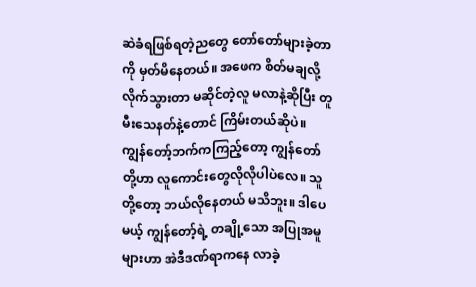ဆဲခံရဖြစ်ရတဲ့ညတွေ တော်တော်များခဲ့တာကို မှတ်မိနေတယ်။ အဖေက စိတ်မချလို့ လိုက်သွားတာ မဆိုင်တဲ့လူ မလာနဲ့ဆိုပြီး တူမီးသေနတ်နဲ့တောင် ကြိမ်းတယ်ဆိုပဲ။
ကျွန်တော့်ဘက်ကကြည့်တော့ ကျွန်တော်တို့ဟာ လူကောင်းတွေလိုလိုပါပဲလေ။ သူတို့တော့ ဘယ်လိုနေတယ် မသိဘူး။ ဒါပေမယ့် ကျွန်တော့်ရဲ့ တချို့သော အပြုအမူများဟာ အဲဒီဒဏ်ရာကနေ လာခဲ့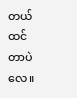တယ်ထင်တာပဲလေ။